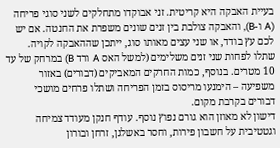בעיית האבקה היא קריטית. זני אבוקדו מתחלקים לשני סוגי פריחה (A ו-B), והאבקה צולבת בין זנים שונים משפרת את החנטה. אם יש לכם עץ בודד, או שני עצים מאותו סוג, ייתכן שההאבקה לקויה. שתלו לפחות שני זנים משלימים (למשל האס A ורד B) במרחק של עד 10 מטרים. בנוסף, כמות החרקים המאביקים (דבורים) באזור משפיעה – הימנעו מריסוס בזמן הפריחה ושתלו פרחים מושכי דבורים בקרבת מקום.
דישון לא מאוזן הוא גורם נפוץ נוסף. עודף חנקן מעודד צמיחה וגטטיבית על חשבון פירות, וחסר באשלגן, זרחן ובורון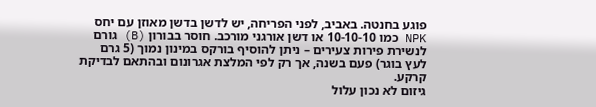פוגע בחנטה. באביב, לפני הפריחה, יש לדשן בדשן מאוזן עם יחס NPK כמו 10-10-10 או דשן אורגני מורכב. חוסר בבורון (B) גורם לנשירת פירות צעירים – ניתן להוסיף בורקס במינון נמוך (5 גרם לעץ בוגר) פעם בשנה, אך רק לפי המלצת אגרונום ובהתאם לבדיקת קרקע.
גיזום לא נכון עלול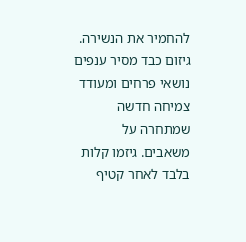להחמיר את הנשירה. גיזום כבד מסיר ענפים נושאי פרחים ומעודד צמיחה חדשה שמתחרה על משאבים. גיזמו קלות בלבד לאחר קטיף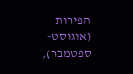הפירות (אוגוסט-ספטמבר),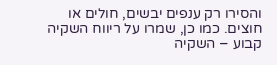והסירו רק ענפים יבשים, חולים או חוצים. כמו כן, שמרו על ריווח השקיה קבוע – השקיה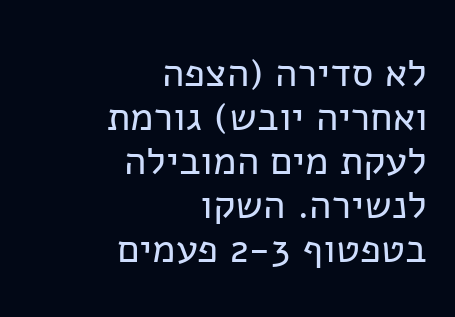לא סדירה (הצפה ואחריה יובש) גורמת לעקת מים המובילה לנשירה. השקו בטפטוף 2-3 פעמים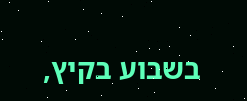בשבוע בקיץ,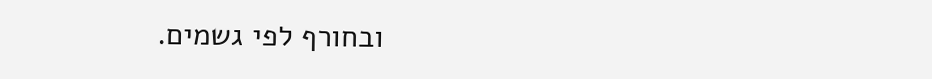ובחורף לפי גשמים.